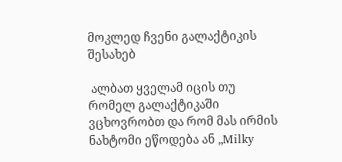მოკლედ ჩვენი გალაქტიკის შესახებ

 ალბათ ყველამ იცის თუ რომელ გალაქტიკაში ვცხოვრობთ და რომ მას ირმის ნახტომი ეწოდება ან „Milky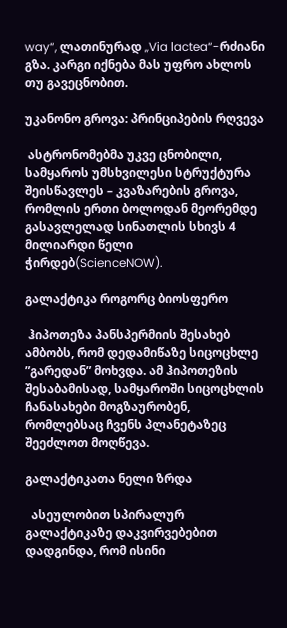way“, ლათინურად „Via lactea“-რძიანი გზა. კარგი იქნება მას უფრო ახლოს თუ გავეცნობით.

უკანონო გროვა: პრინციპების რღვევა

 ასტრონომებმა უკვე ცნობილი, სამყაროს უმსხვილესი სტრუქტურა შეისწავლეს – კვაზარების გროვა, რომლის ერთი ბოლოდან მეორემდე გასავლელად სინათლის სხივს 4 მილიარდი წელი ჭირდებ(ScienceNOW).

გალაქტიკა როგორც ბიოსფერო

 ჰიპოთეზა პანსპერმიის შესახებ ამბობს, რომ დედამიწაზე სიცოცხლე ”გარედან” მოხვდა. ამ ჰიპოთეზის შესაბამისად, სამყაროში სიცოცხლის ჩანასახები მოგზაურობენ, რომლებსაც ჩვენს პლანეტაზეც შეეძლოთ მოღწევა.

გალაქტიკათა ნელი ზრდა

  ასეულობით სპირალურ გალაქტიკაზე დაკვირვებებით დადგინდა, რომ ისინი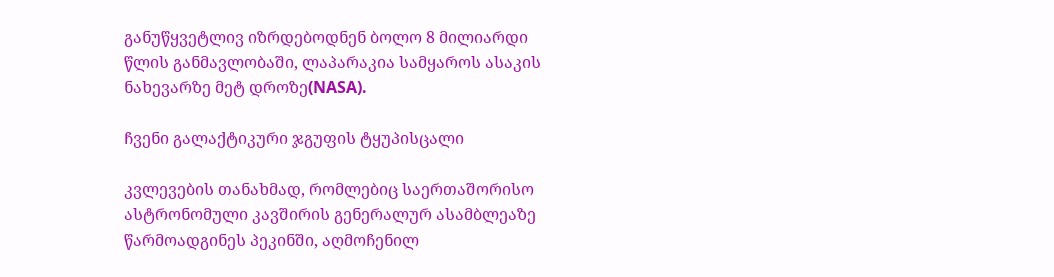განუწყვეტლივ იზრდებოდნენ ბოლო 8 მილიარდი წლის განმავლობაში, ლაპარაკია სამყაროს ასაკის ნახევარზე მეტ დროზე(NASA).

ჩვენი გალაქტიკური ჯგუფის ტყუპისცალი

კვლევების თანახმად, რომლებიც საერთაშორისო ასტრონომული კავშირის გენერალურ ასამბლეაზე წარმოადგინეს პეკინში, აღმოჩენილ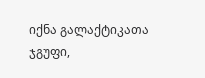იქნა გალაქტიკათა ჯგუფი,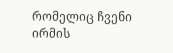რომელიც ჩვენი ირმის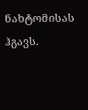ნახტომისას ჰგავს.